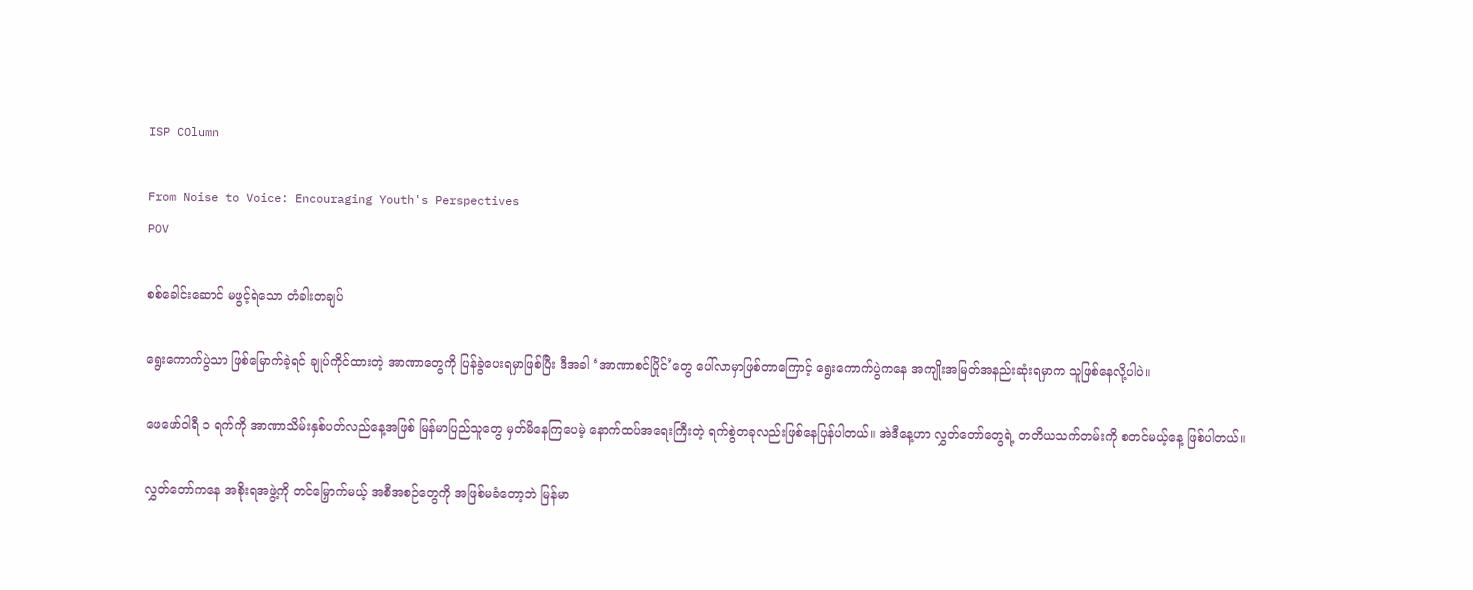ISP COlumn

From Noise to Voice: Encouraging Youth's Perspectives
POV

စစ်ခေါင်းဆောင် မဖွင့်ရဲသော တံခါးတချပ်

ရွေးကောက်ပွဲသာ ဖြစ်မြောက်ခဲ့ရင် ချုပ်ကိုင်ထားတဲ့ အာဏာတွေကို ပြန်ခွဲပေးရမှာဖြစ်ပြီး ဒီအခါ ‘အာဏာစင်ပြိုင်’တွေ ပေါ်လာမှာဖြစ်တာကြောင့် ရွေးကောက်ပွဲကနေ အကျိုးအမြတ်အနည်းဆုံးရမှာက သူဖြစ်နေလို့ပါပဲ။

ဖေဖော်ဝါရီ ၁ ရက်ကို အာဏာသိမ်းနှစ်ပတ်လည်နေ့အဖြစ် မြန်မာပြည်သူတွေ မှတ်မိနေကြပေမဲ့ နောက်ထပ်အရေးကြီးတဲ့ ရက်စွဲတခုလည်းဖြစ်နေပြန်ပါတယ်။ အဲဒီနေ့ဟာ လွှတ်တော်တွေရဲ့ တတိယသက်တမ်းကို စတင်မယ့်နေ့ ဖြစ်ပါတယ်။

လွှတ်တော်ကနေ အစိုးရအဖွဲ့ကို တင်မြှောက်မယ့် အစီအစဉ်တွေကို အဖြစ်မခံတော့ဘဲ မြန်မာ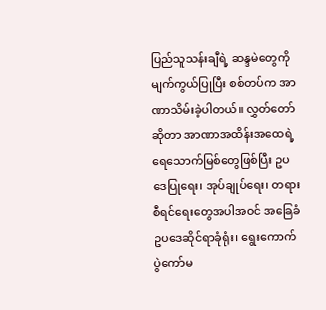ပြည်သူသန်းချီရဲ့ ဆန္ဒမဲတွေကို မျက်ကွယ်ပြုပြီး စစ်တပ်က အာဏာသိမ်းခဲ့ပါတယ်။ လွှတ်တော်ဆိုတာ အာဏာအထိန်းအထေရဲ့ ရေသောက်မြစ်တွေဖြစ်ပြီး ဥပဒေပြုရေး၊ အုပ်ချုပ်ရေး၊ တရားစီရင်ရေးတွေအပါအဝင် အခြေခံဥပဒေဆိုင်ရာခုံရုံး၊ ရွေးကောက်ပွဲကော်မ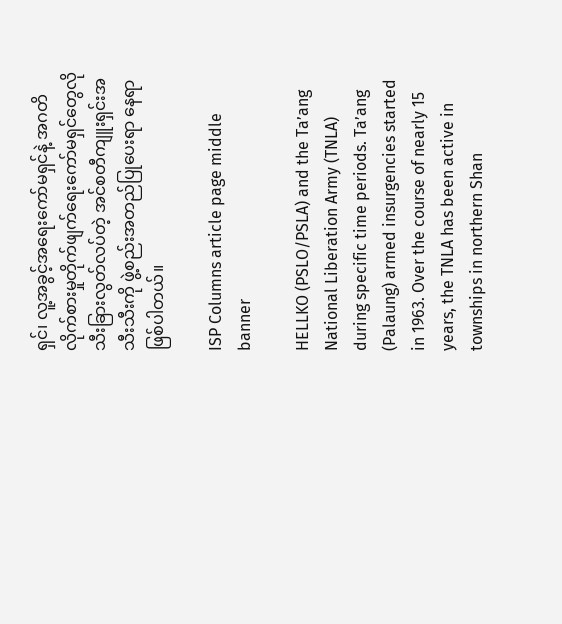ရှင်၊ လူ့အခွင့်အရေးကော်မရှင်နဲ့ အဂတိလိုက်စားမှုတိုက်ဖျက်ရေးကော်မရှင်တွေလို သီးခြားလွတ်လပ်တဲ့ အင်စတီကျူးရှင်းအသီးသီးကို ဖွဲ့စည်းအတည်ပြုပေးရာ နေရာဖြစ်ပါတယ်။

ISP Columns article page middle banner

HELLKO (PSLO/PSLA) and the Ta’ang National Liberation Army (TNLA) during specific time periods. Ta’ang (Palaung) armed insurgencies started in 1963. Over the course of nearly 15 years, the TNLA has been active in townships in northern Shan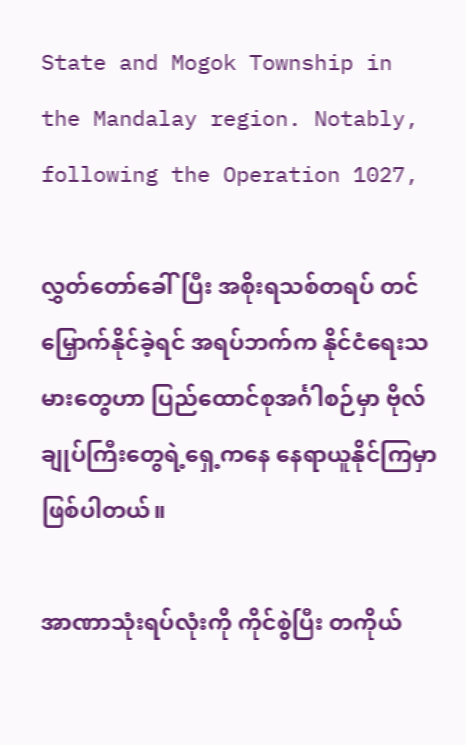State and Mogok Township in the Mandalay region. Notably, following the Operation 1027,

လွှတ်တော်ခေါ်ပြီး အစိုးရသစ်တရပ် တင်မြှောက်နိုင်ခဲ့ရင် အရပ်ဘက်က နိုင်ငံရေးသမားတွေဟာ ပြည်ထောင်စုအင်္ဂါစဉ်မှာ ဗိုလ်ချုပ်ကြီးတွေရဲ့ရှေ့ကနေ နေရာယူနိုင်ကြမှာဖြစ်ပါတယ်။

အာဏာသုံးရပ်လုံးကို ကိုင်စွဲပြီး တကိုယ်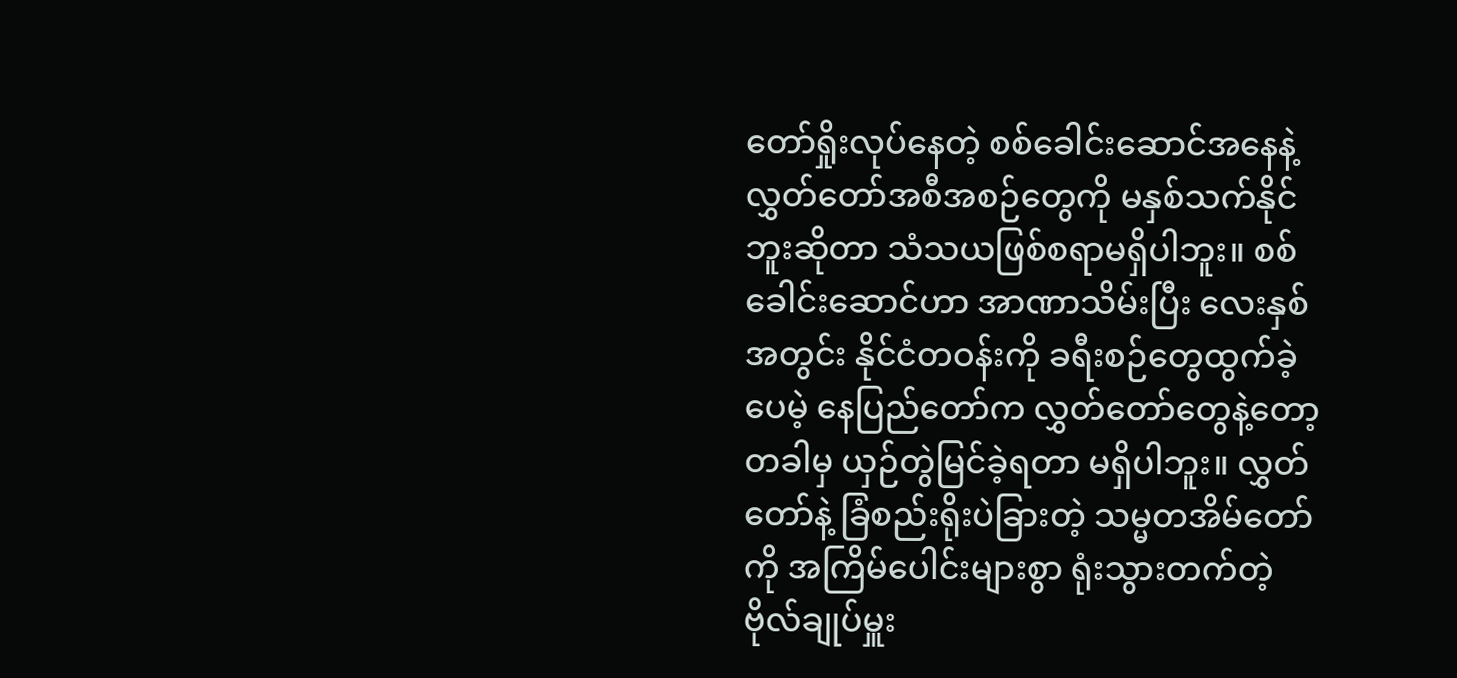တော်ရှိုးလုပ်နေတဲ့ စစ်ခေါင်းဆောင်အနေနဲ့ လွှတ်တော်အစီအစဉ်တွေကို မနှစ်သက်နိုင်ဘူးဆိုတာ သံသယဖြစ်စရာမရှိပါဘူး။ စစ်ခေါင်းဆောင်ဟာ အာဏာသိမ်းပြီး လေးနှစ်အတွင်း နိုင်ငံတဝန်းကို ခရီးစဉ်တွေထွက်ခဲ့ပေမဲ့ နေပြည်တော်က လွှတ်တော်တွေနဲ့တော့ တခါမှ ယှဉ်တွဲမြင်ခဲ့ရတာ မရှိပါဘူး။ လွှတ်တော်နဲ့ ခြံစည်းရိုးပဲခြားတဲ့ သမ္မတအိမ်တော်ကို အကြိမ်ပေါင်းများစွာ ရုံးသွားတက်တဲ့ ဗိုလ်ချုပ်မှူး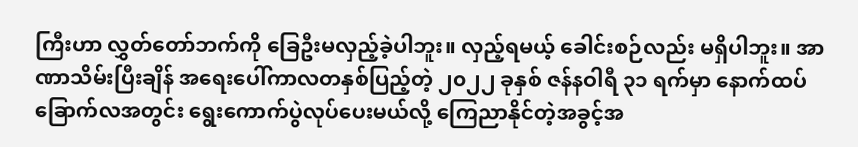ကြီးဟာ လွှတ်တော်ဘက်ကို ခြေဦးမလှည့်ခဲ့ပါဘူး။ လှည့်ရမယ့် ခေါင်းစဉ်လည်း မရှိပါဘူး။ အာဏာသိမ်းပြီးချိန် အရေးပေါ်ကာလတနှစ်ပြည့်တဲ့ ၂၀၂၂ ခုနှစ် ဇန်နဝါရီ ၃၁ ရက်မှာ နောက်ထပ်ခြောက်လအတွင်း ရွေးကောက်ပွဲလုပ်ပေးမယ်လို့ ကြေညာနိုင်တဲ့အခွင့်အ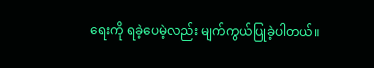ရေးကို ရခဲ့ပေမဲ့လည်း မျက်ကွယ်ပြုခဲ့ပါတယ်။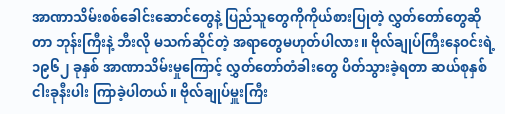အာဏာသိမ်းစစ်ခေါင်းဆောင်တွေနဲ့ ပြည်သူတွေကိုကိုယ်စားပြုတဲ့ လွှတ်တော်တွေဆိုတာ ဘုန်းကြီးနဲ့ ဘီးလို မသက်ဆိုင်တဲ့ အရာတွေမဟုတ်ပါလား။ ဗိုလ်ချုပ်ကြီးနေဝင်းရဲ့ ၁၉၆၂ ခုနှစ် အာဏာသိမ်းမှုကြောင့် လွှတ်တော်တံခါးတွေ ပိတ်သွားခဲ့ရတာ ဆယ်စုနှစ် ငါးခုနီးပါး ကြာခဲ့ပါတယ်။ ဗိုလ်ချုပ်မှူးကြီး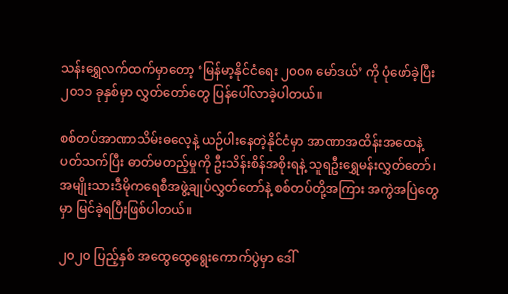သန်းရွှေလက်ထက်မှာတော့ ‘မြန်မာ့နိုင်ငံရေး ၂၀၀၈ မော်ဒယ်’ ကို ပုံဖော်ခဲ့ပြီး ၂၀၁၁ ခုနှစ်မှာ လွှတ်တော်တွေ ပြန်ပေါ်လာခဲ့ပါတယ်။

စစ်တပ်အာဏာသိမ်းဓလေ့နဲ့ ယဉ်ပါးနေတဲ့နိုင်ငံမှာ အာဏာအထိန်းအထေနဲ့ပတ်သက်ပြီး ဓာတ်မတည့်မှုကို ဦးသိန်းစိန်အစိုးရနဲ့ သူရဦးရွှေမန်းလွှတ်တော်၊ အမျိုးသားဒီမိုကရေစီအဖွဲ့ချုပ်လွှတ်‌တော်နဲ့ စစ်တပ်တို့အကြား အကွဲအပြဲတွေမှာ မြင်ခဲ့ရပြီးဖြစ်ပါတယ်။

၂၀၂၀ ပြည့်နှစ် အထွေထွေရွေးကောက်ပွဲမှာ ဒေါ်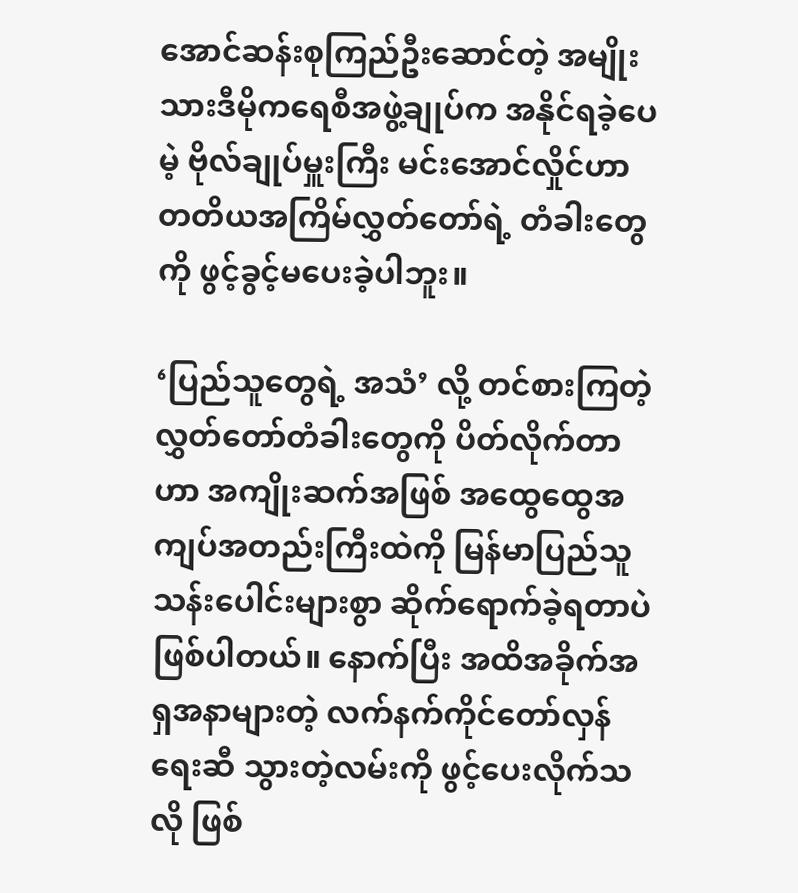အောင်ဆန်းစုကြည်ဦးဆောင်တဲ့ အမျိုးသားဒီမိုကရေစီအဖွဲ့ချုပ်က အနိုင်ရခဲ့ပေမဲ့ ဗိုလ်ချုပ်မှူးကြီး မင်းအောင်လှိုင်ဟာ တတိယအကြိမ်လွှတ်တော်ရဲ့ တံခါးတွေကို ဖွင့်ခွင့်မပေးခဲ့ပါဘူး။

‘ပြည်သူတွေရဲ့ အသံ’ လို့ တင်စားကြတဲ့ လွှတ်တော်တံခါးတွေကို ပိတ်လိုက်တာဟာ အကျိုးဆက်အဖြစ် အထွေထွေအကျပ်အတည်းကြီးထဲကို မြန်မာပြည်သူသန်းပေါင်းများစွာ ဆိုက်ရောက်ခဲ့ရတာပဲဖြစ်ပါတယ်။ နောက်ပြီး အထိအခိုက်အရှအနာများတဲ့ လက်နက်ကိုင်တော်လှန်ရေးဆီ သွားတဲ့လမ်းကို ဖွင့်ပေးလိုက်သလို ဖြစ်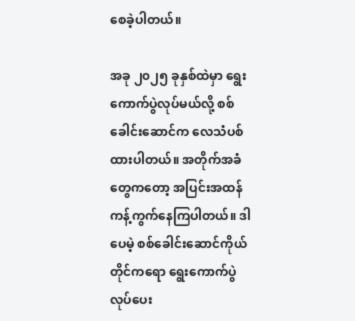စေခဲ့ပါတယ်။

အခု ၂၀၂၅ ခုနှစ်ထဲမှာ ရွေးကောက်ပွဲလုပ်မယ်လို့ စစ်ခေါင်းဆောင်က လေသံပစ်ထားပါတယ်။ အတိုက်အခံတွေကတော့ အပြင်းအထန်ကန့်ကွက်နေကြပါတယ်။ ဒါပေမဲ့ စစ်ခေါင်းဆောင်ကိုယ်တိုင်ကရော ရွေးကောက်ပွဲလုပ်ပေး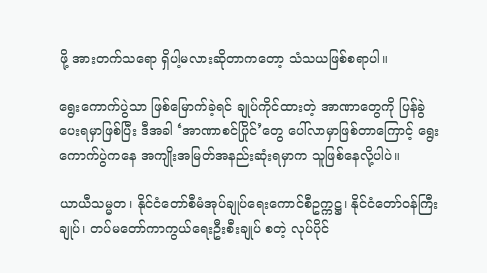ဖို့ အားတက်သရော ရှိပါ့မလားဆိုတာကတော့ သံသယဖြစ်စရာပါ။

ရွေးကောက်ပွဲသာ ဖြစ်မြောက်ခဲ့ရင် ချုပ်ကိုင်ထားတဲ့ အာဏာတွေကို ပြန်ခွဲပေးရမှာဖြစ်ပြီး ဒီအခါ ‘အာဏာစင်ပြိုင်’တွေ ပေါ်လာမှာဖြစ်တာကြောင့် ရွေးကောက်ပွဲကနေ အကျိုးအမြတ်အနည်းဆုံးရမှာက သူဖြစ်နေလို့ပါပဲ။

ယာယီသမ္မတ၊ နိုင်ငံတော်စီမံအုပ်ချုပ်ရေးကောင်စီဥက္ကဋ္ဌ၊ နိုင်ငံတော်ဝန်ကြီးချုပ်၊ တပ်မတော်ကာကွယ်ရေးဦးစီးချုပ် စတဲ့ လုပ်ပိုင်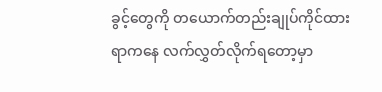ခွင့်တွေကို တယောက်တည်းချုပ်ကိုင်ထားရာကနေ လက်လွှတ်လိုက်ရတော့မှာ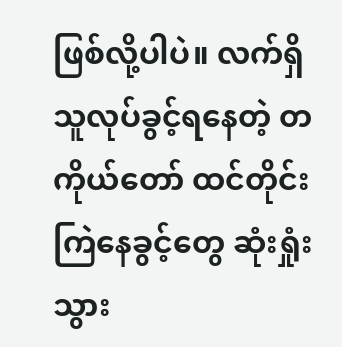ဖြစ်လို့ပါပဲ။ လက်ရှိ သူလုပ်ခွင့်ရနေတဲ့ တကိုယ်တော် ထင်တိုင်းကြဲနေခွင့်တွေ ဆုံးရှုံးသွား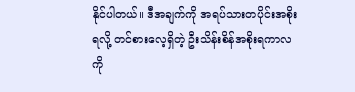နိုင်ပါတယ်။ ဒီအချက်ကို အရပ်သားတပိုင်းအစိုးရလို့ တင်စားလေ့ရှိတဲ့ ဦးသိန်းစိန်အစိုးရကာလကို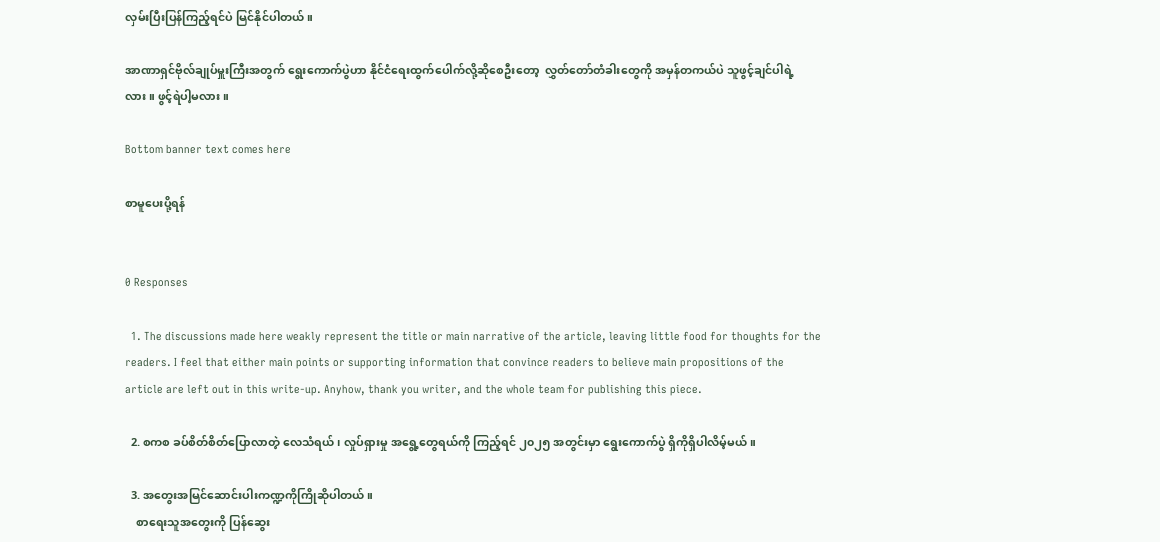လှမ်းပြီးပြန်ကြည့်ရင်ပဲ မြင်နိုင်ပါတယ်။

အာဏာရှင်ဗိုလ်ချုပ်မှူးကြီးအတွက် ရွေးကောက်ပွဲဟာ နိုင်ငံရေးထွက်ပေါက်လို့ဆိုစေဦးတော့  လွှတ်တော်တံခါးတွေကို အမှန်တကယ်ပဲ သူဖွင့်ချင်ပါရဲ့လား။ ဖွင့်ရဲပါ့မလား။

Bottom banner text comes here

စာမူပေးပို့ရန်


0 Responses

  1. The discussions made here weakly represent the title or main narrative of the article, leaving little food for thoughts for the readers. I feel that either main points or supporting information that convince readers to believe main propositions of the article are left out in this write-up. Anyhow, thank you writer, and the whole team for publishing this piece.

  2. စကစ ခပ်စိတ်စိတ်ပြောလာတဲ့ လေသံရယ်၊ လှုပ်ရှားမှု အရွေ့တွေရယ်ကို ကြည့်ရင် ၂၀၂၅ အတွင်းမှာ ရွေးကောက်ပွဲ ရှိကိုရှိပါလိမ့်မယ်။

  3. အတွေးအမြင်ဆောင်းပါးကဏ္ဍကိုကြိုဆိုပါတယ်။
    စာရေးသူအတွေးကို ပြန်ဆွေး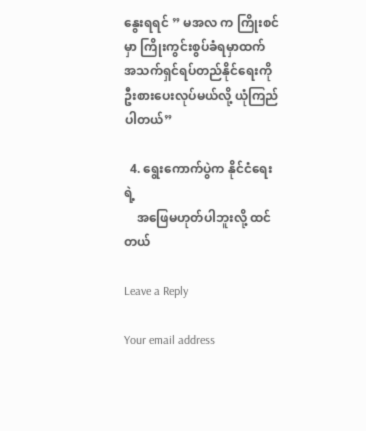နွေးရရင် ” မအလ က ကြိုးစင်မှာ ကြိုးကွင်းစွပ်ခံရမှာထက် အသက်ရှင်ရပ်တည်နိုင်ရေးကို ဦးစားပေးလုပ်မယ်လို့ ယုံကြည်ပါတယ်”

  4. ရွေးကောက်ပွဲက နိုင်ငံရေးရဲ့
    အဖြေမဟုတ်ပါဘူးလို့ ထင်တယ်

Leave a Reply

Your email address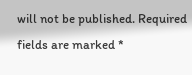will not be published. Required fields are marked *